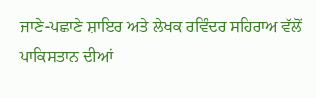ਜਾਣੇ-ਪਛਾਣੇ ਸ਼ਾਇਰ ਅਤੇ ਲੇਖਕ ਰਵਿੰਦਰ ਸਹਿਰਾਅ ਵੱਲੋਂ ਪਾਕਿਸਤਾਨ ਦੀਆਂ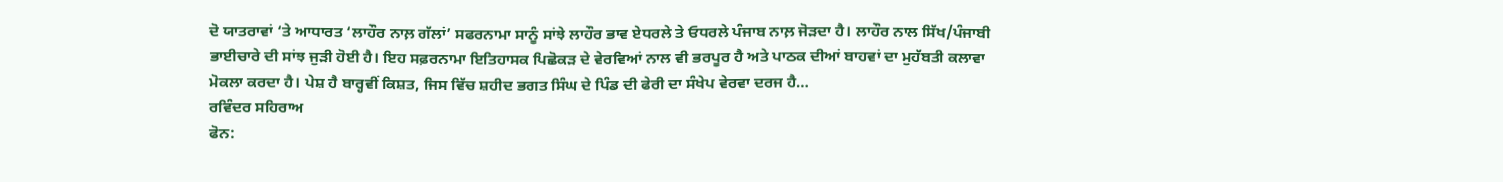ਦੋ ਯਾਤਰਾਵਾਂ ‘ਤੇ ਆਧਾਰਤ ‘ਲਾਹੌਰ ਨਾਲ਼ ਗੱਲਾਂ’ ਸਫਰਨਾਮਾ ਸਾਨੂੰ ਸਾਂਝੇ ਲਾਹੌਰ ਭਾਵ ਏਧਰਲੇ ਤੇ ਓਧਰਲੇ ਪੰਜਾਬ ਨਾਲ਼ ਜੋੜਦਾ ਹੈ। ਲਾਹੌਰ ਨਾਲ ਸਿੱਖ/ਪੰਜਾਬੀ ਭਾਈਚਾਰੇ ਦੀ ਸਾਂਝ ਜੁੜੀ ਹੋਈ ਹੈ। ਇਹ ਸਫ਼ਰਨਾਮਾ ਇਤਿਹਾਸਕ ਪਿਛੋਕੜ ਦੇ ਵੇਰਵਿਆਂ ਨਾਲ ਵੀ ਭਰਪੂਰ ਹੈ ਅਤੇ ਪਾਠਕ ਦੀਆਂ ਬਾਹਵਾਂ ਦਾ ਮੁਹੱਬਤੀ ਕਲਾਵਾ ਮੋਕਲਾ ਕਰਦਾ ਹੈ। ਪੇਸ਼ ਹੈ ਬਾਰ੍ਹਵੀਂ ਕਿਸ਼ਤ, ਜਿਸ ਵਿੱਚ ਸ਼ਹੀਦ ਭਗਤ ਸਿੰਘ ਦੇ ਪਿੰਡ ਦੀ ਫੇਰੀ ਦਾ ਸੰਖੇਪ ਵੇਰਵਾ ਦਰਜ ਹੈ…
ਰਵਿੰਦਰ ਸਹਿਰਾਅ
ਫੋਨ: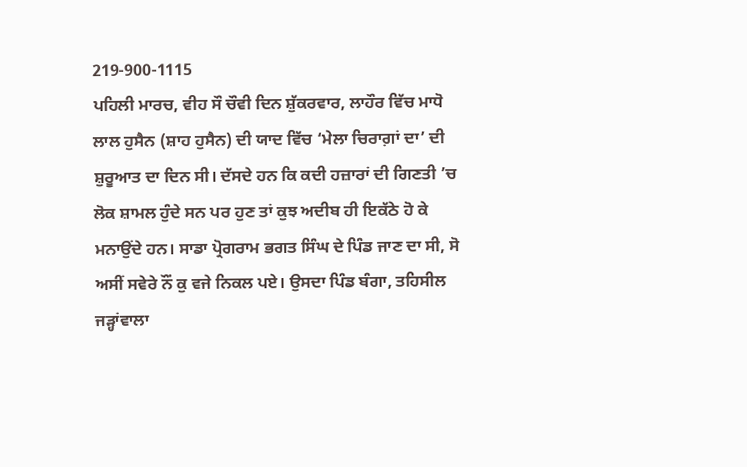219-900-1115
ਪਹਿਲੀ ਮਾਰਚ, ਵੀਹ ਸੌ ਚੌਵੀ ਦਿਨ ਸ਼ੁੱਕਰਵਾਰ, ਲਾਹੌਰ ਵਿੱਚ ਮਾਧੋ ਲਾਲ ਹੁਸੈਨ (ਸ਼ਾਹ ਹੁਸੈਨ) ਦੀ ਯਾਦ ਵਿੱਚ ‘ਮੇਲਾ ਚਿਰਾਗ਼ਾਂ ਦਾ’ ਦੀ ਸ਼ੁਰੂਆਤ ਦਾ ਦਿਨ ਸੀ। ਦੱਸਦੇ ਹਨ ਕਿ ਕਦੀ ਹਜ਼ਾਰਾਂ ਦੀ ਗਿਣਤੀ ’ਚ ਲੋਕ ਸ਼ਾਮਲ ਹੁੰਦੇ ਸਨ ਪਰ ਹੁਣ ਤਾਂ ਕੁਝ ਅਦੀਬ ਹੀ ਇਕੱਠੇ ਹੋ ਕੇ ਮਨਾਉਂਦੇ ਹਨ। ਸਾਡਾ ਪ੍ਰੋਗਰਾਮ ਭਗਤ ਸਿੰਘ ਦੇ ਪਿੰਡ ਜਾਣ ਦਾ ਸੀ, ਸੋ ਅਸੀਂ ਸਵੇਰੇ ਨੌਂ ਕੁ ਵਜੇ ਨਿਕਲ ਪਏ। ਉਸਦਾ ਪਿੰਡ ਬੰਗਾ, ਤਹਿਸੀਲ ਜੜ੍ਹਾਂਵਾਲਾ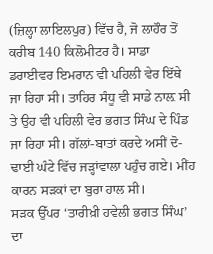(ਜ਼ਿਲ੍ਹਾ ਲਾਇਲਪੁਰ) ਵਿੱਚ ਹੈ, ਜੋ ਲਾਹੌਰ ਤੋਂ ਕਰੀਬ 140 ਕਿਲੋਮੀਟਰ ਹੈ। ਸਾਡਾ ਡਰਾਈਵਰ ਇਮਰਾਨ ਵੀ ਪਹਿਲੀ ਵੇਰ ਇੱਥੇ ਜਾ ਰਿਹਾ ਸੀ। ਤਾਹਿਰ ਸੰਧੂ ਵੀ ਸਾਡੇ ਨਾਲ਼ ਸੀ ਤੇ ਉਹ ਵੀ ਪਹਿਲੀ ਵੇਰ ਭਗਤ ਸਿੰਘ ਦੇ ਪਿੰਡ ਜਾ ਰਿਹਾ ਸੀ। ਗੱਲਾਂ-ਬਾਤਾਂ ਕਰਦੇ ਅਸੀਂ ਦੋ-ਢਾਈ ਘੰਟੇ ਵਿੱਚ ਜੜ੍ਹਾਂਵਾਲਾ ਪਹੁੰਚ ਗਏ। ਮੀਂਹ ਕਾਰਨ ਸੜਕਾਂ ਦਾ ਬੁਰਾ ਹਾਲ ਸੀ।
ਸੜਕ ਉੱਪਰ ‘ਤਾਰੀਖ਼ੀ ਹਵੇਲੀ ਭਗਤ ਸਿੰਘ’ ਦਾ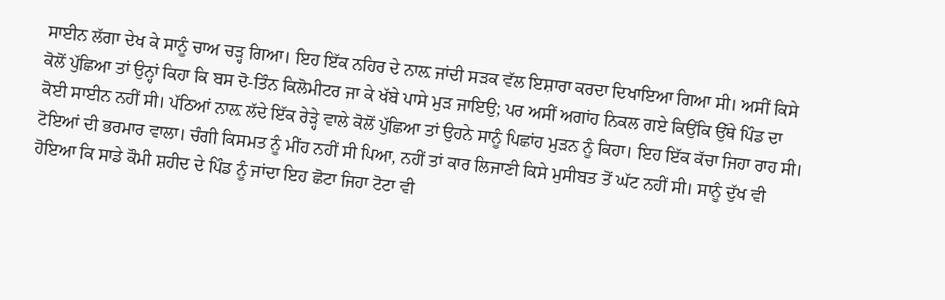ਸਾਈਨ ਲੱਗਾ ਦੇਖ ਕੇ ਸਾਨੂੰ ਚਾਅ ਚੜ੍ਹ ਗਿਆ। ਇਹ ਇੱਕ ਨਹਿਰ ਦੇ ਨਾਲ਼ ਜਾਂਦੀ ਸੜਕ ਵੱਲ ਇਸ਼ਾਰਾ ਕਰਦਾ ਦਿਖਾਇਆ ਗਿਆ ਸੀ। ਅਸੀਂ ਕਿਸੇ ਕੋਲੋਂ ਪੁੱਛਿਆ ਤਾਂ ਉਨ੍ਹਾਂ ਕਿਹਾ ਕਿ ਬਸ ਦੋ-ਤਿੰਨ ਕਿਲੋਮੀਟਰ ਜਾ ਕੇ ਖੱਬੇ ਪਾਸੇ ਮੁੜ ਜਾਇਉ; ਪਰ ਅਸੀਂ ਅਗਾਂਹ ਨਿਕਲ ਗਏ ਕਿਉਂਕਿ ਉੱਥੇ ਪਿੰਡ ਦਾ ਕੋਈ ਸਾਈਨ ਨਹੀਂ ਸੀ। ਪੱਠਿਆਂ ਨਾਲ਼ ਲੱਦੇ ਇੱਕ ਰੇੜ੍ਹੇ ਵਾਲੇ ਕੋਲੋਂ ਪੁੱਛਿਆ ਤਾਂ ਉਹਨੇ ਸਾਨੂੰ ਪਿਛਾਂਹ ਮੁੜਨ ਨੂੰ ਕਿਹਾ। ਇਹ ਇੱਕ ਕੱਚਾ ਜਿਹਾ ਰਾਹ ਸੀ। ਟੋਇਆਂ ਦੀ ਭਰਮਾਰ ਵਾਲਾ। ਚੰਗੀ ਕਿਸਮਤ ਨੂੰ ਮੀਂਹ ਨਹੀਂ ਸੀ ਪਿਆ, ਨਹੀਂ ਤਾਂ ਕਾਰ ਲਿਜਾਣੀ ਕਿਸੇ ਮੁਸੀਬਤ ਤੋਂ ਘੱਟ ਨਹੀਂ ਸੀ। ਸਾਨੂੰ ਦੁੱਖ ਵੀ ਹੋਇਆ ਕਿ ਸਾਡੇ ਕੌਮੀ ਸ਼ਹੀਦ ਦੇ ਪਿੰਡ ਨੂੰ ਜਾਂਦਾ ਇਹ ਛੋਟਾ ਜਿਹਾ ਟੋਟਾ ਵੀ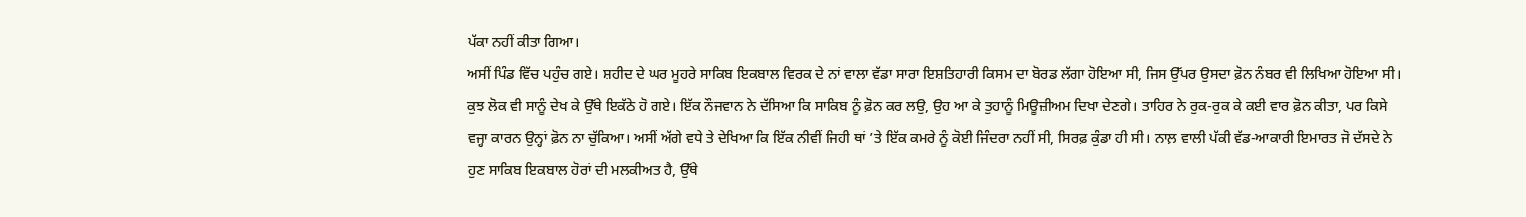ਪੱਕਾ ਨਹੀਂ ਕੀਤਾ ਗਿਆ।
ਅਸੀਂ ਪਿੰਡ ਵਿੱਚ ਪਹੁੰਚ ਗਏ। ਸ਼ਹੀਦ ਦੇ ਘਰ ਮੂਹਰੇ ਸਾਕਿਬ ਇਕਬਾਲ ਵਿਰਕ ਦੇ ਨਾਂ ਵਾਲਾ ਵੱਡਾ ਸਾਰਾ ਇਸ਼ਤਿਹਾਰੀ ਕਿਸਮ ਦਾ ਬੋਰਡ ਲੱਗਾ ਹੋਇਆ ਸੀ, ਜਿਸ ਉੱਪਰ ਉਸਦਾ ਫ਼ੋਨ ਨੰਬਰ ਵੀ ਲਿਖਿਆ ਹੋਇਆ ਸੀ। ਕੁਝ ਲੋਕ ਵੀ ਸਾਨੂੰ ਦੇਖ ਕੇ ਉੱਥੇ ਇਕੱਠੇ ਹੋ ਗਏ। ਇੱਕ ਨੌਜਵਾਨ ਨੇ ਦੱਸਿਆ ਕਿ ਸਾਕਿਬ ਨੂੰ ਫ਼ੋਨ ਕਰ ਲਉ, ਉਹ ਆ ਕੇ ਤੁਹਾਨੂੰ ਮਿਊਜ਼ੀਅਮ ਦਿਖਾ ਦੇਣਗੇ। ਤਾਹਿਰ ਨੇ ਰੁਕ-ਰੁਕ ਕੇ ਕਈ ਵਾਰ ਫ਼ੋਨ ਕੀਤਾ, ਪਰ ਕਿਸੇ ਵਜ੍ਹਾ ਕਾਰਨ ਉਨ੍ਹਾਂ ਫ਼ੋਨ ਨਾ ਚੁੱਕਿਆ। ਅਸੀਂ ਅੱਗੇ ਵਧੇ ਤੇ ਦੇਖਿਆ ਕਿ ਇੱਕ ਨੀਵੀਂ ਜਿਹੀ ਥਾਂ ’ਤੇ ਇੱਕ ਕਮਰੇ ਨੂੰ ਕੋਈ ਜਿੰਦਰਾ ਨਹੀਂ ਸੀ, ਸਿਰਫ਼ ਕੁੰਡਾ ਹੀ ਸੀ। ਨਾਲ਼ ਵਾਲੀ ਪੱਕੀ ਵੱਡ-ਆਕਾਰੀ ਇਮਾਰਤ ਜੋ ਦੱਸਦੇ ਨੇ ਹੁਣ ਸਾਕਿਬ ਇਕਬਾਲ ਹੋਰਾਂ ਦੀ ਮਲਕੀਅਤ ਹੈ, ਉੱਥੇ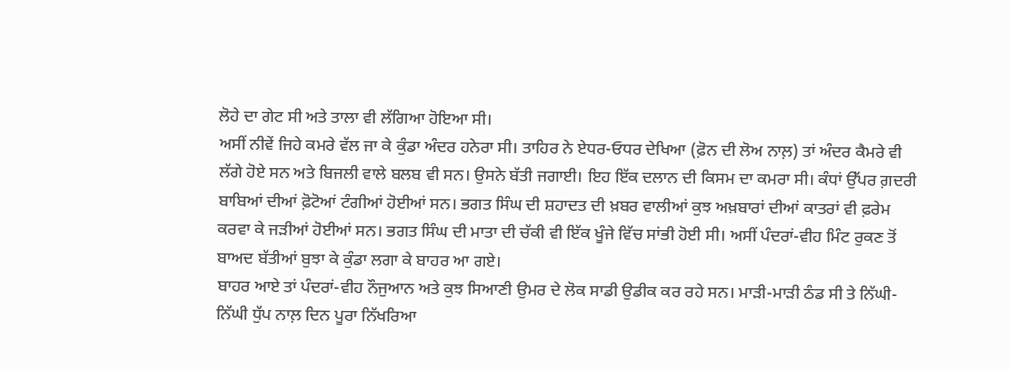ਲੋਹੇ ਦਾ ਗੇਟ ਸੀ ਅਤੇ ਤਾਲਾ ਵੀ ਲੱਗਿਆ ਹੋਇਆ ਸੀ।
ਅਸੀਂ ਨੀਵੇਂ ਜਿਹੇ ਕਮਰੇ ਵੱਲ ਜਾ ਕੇ ਕੁੰਡਾ ਅੰਦਰ ਹਨੇਰਾ ਸੀ। ਤਾਹਿਰ ਨੇ ਏਧਰ-ਓਧਰ ਦੇਖਿਆ (ਫ਼ੋਨ ਦੀ ਲੋਅ ਨਾਲ਼) ਤਾਂ ਅੰਦਰ ਕੈਮਰੇ ਵੀ ਲੱਗੇ ਹੋਏ ਸਨ ਅਤੇ ਬਿਜਲੀ ਵਾਲੇ ਬਲਬ ਵੀ ਸਨ। ਉਸਨੇ ਬੱਤੀ ਜਗਾਈ। ਇਹ ਇੱਕ ਦਲਾਨ ਦੀ ਕਿਸਮ ਦਾ ਕਮਰਾ ਸੀ। ਕੰਧਾਂ ਉੱਪਰ ਗ਼ਦਰੀ ਬਾਬਿਆਂ ਦੀਆਂ ਫ਼ੋਟੋਆਂ ਟੰਗੀਆਂ ਹੋਈਆਂ ਸਨ। ਭਗਤ ਸਿੰਘ ਦੀ ਸ਼ਹਾਦਤ ਦੀ ਖ਼ਬਰ ਵਾਲੀਆਂ ਕੁਝ ਅਖ਼ਬਾਰਾਂ ਦੀਆਂ ਕਾਤਰਾਂ ਵੀ ਫ਼ਰੇਮ ਕਰਵਾ ਕੇ ਜੜੀਆਂ ਹੋਈਆਂ ਸਨ। ਭਗਤ ਸਿੰਘ ਦੀ ਮਾਤਾ ਦੀ ਚੱਕੀ ਵੀ ਇੱਕ ਖੂੰਜੇ ਵਿੱਚ ਸਾਂਭੀ ਹੋਈ ਸੀ। ਅਸੀਂ ਪੰਦਰਾਂ-ਵੀਹ ਮਿੰਟ ਰੁਕਣ ਤੋਂ ਬਾਅਦ ਬੱਤੀਆਂ ਬੁਝਾ ਕੇ ਕੁੰਡਾ ਲਗਾ ਕੇ ਬਾਹਰ ਆ ਗਏ।
ਬਾਹਰ ਆਏ ਤਾਂ ਪੰਦਰਾਂ-ਵੀਹ ਨੌਜੁਆਨ ਅਤੇ ਕੁਝ ਸਿਆਣੀ ਉਮਰ ਦੇ ਲੋਕ ਸਾਡੀ ਉਡੀਕ ਕਰ ਰਹੇ ਸਨ। ਮਾੜੀ-ਮਾੜੀ ਠੰਡ ਸੀ ਤੇ ਨਿੱਘੀ-ਨਿੱਘੀ ਧੁੱਪ ਨਾਲ਼ ਦਿਨ ਪੂਰਾ ਨਿੱਖਰਿਆ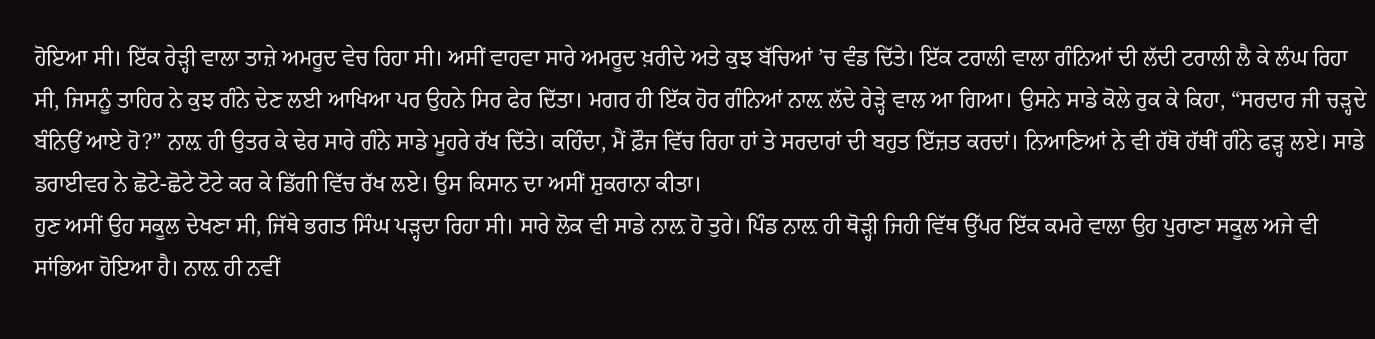ਹੋਇਆ ਸੀ। ਇੱਕ ਰੇੜ੍ਹੀ ਵਾਲਾ ਤਾਜ਼ੇ ਅਮਰੂਦ ਵੇਚ ਰਿਹਾ ਸੀ। ਅਸੀਂ ਵਾਹਵਾ ਸਾਰੇ ਅਮਰੂਦ ਖ਼ਰੀਦੇ ਅਤੇ ਕੁਝ ਬੱਚਿਆਂ ’ਚ ਵੰਡ ਦਿੱਤੇ। ਇੱਕ ਟਰਾਲੀ ਵਾਲਾ ਗੰਨਿਆਂ ਦੀ ਲੱਦੀ ਟਰਾਲੀ ਲੈ ਕੇ ਲੰਘ ਰਿਹਾ ਸੀ, ਜਿਸਨੂੰ ਤਾਹਿਰ ਨੇ ਕੁਝ ਗੰਨੇ ਦੇਣ ਲਈ ਆਖਿਆ ਪਰ ਉਹਨੇ ਸਿਰ ਫੇਰ ਦਿੱਤਾ। ਮਗਰ ਹੀ ਇੱਕ ਹੋਰ ਗੰਨਿਆਂ ਨਾਲ਼ ਲੱਦੇ ਰੇੜ੍ਹੇ ਵਾਲ ਆ ਗਿਆ। ਉਸਨੇ ਸਾਡੇ ਕੋਲੇ ਰੁਕ ਕੇ ਕਿਹਾ, “ਸਰਦਾਰ ਜੀ ਚੜ੍ਹਦੇ ਬੰਨਿਉਂ ਆਏ ਹੋ?” ਨਾਲ਼ ਹੀ ਉਤਰ ਕੇ ਢੇਰ ਸਾਰੇ ਗੰਨੇ ਸਾਡੇ ਮੂਹਰੇ ਰੱਖ ਦਿੱਤੇ। ਕਹਿੰਦਾ, ਮੈਂ ਫ਼ੌਜ ਵਿੱਚ ਰਿਹਾ ਹਾਂ ਤੇ ਸਰਦਾਰਾਂ ਦੀ ਬਹੁਤ ਇੱਜ਼ਤ ਕਰਦਾਂ। ਨਿਆਣਿਆਂ ਨੇ ਵੀ ਹੱਥੋ ਹੱਥੀਂ ਗੰਨੇ ਫੜ੍ਹ ਲਏ। ਸਾਡੇ ਡਰਾਈਵਰ ਨੇ ਛੋਟੇ-ਛੋਟੇ ਟੋਟੇ ਕਰ ਕੇ ਡਿੱਗੀ ਵਿੱਚ ਰੱਖ ਲਏ। ਉਸ ਕਿਸਾਨ ਦਾ ਅਸੀਂ ਸ਼ੁਕਰਾਨਾ ਕੀਤਾ।
ਹੁਣ ਅਸੀਂ ਉਹ ਸਕੂਲ ਦੇਖਣਾ ਸੀ, ਜਿੱਥੇ ਭਗਤ ਸਿੰਘ ਪੜ੍ਹਦਾ ਰਿਹਾ ਸੀ। ਸਾਰੇ ਲੋਕ ਵੀ ਸਾਡੇ ਨਾਲ਼ ਹੋ ਤੁਰੇ। ਪਿੰਡ ਨਾਲ਼ ਹੀ ਥੋੜ੍ਹੀ ਜਿਹੀ ਵਿੱਥ ਉੱਪਰ ਇੱਕ ਕਮਰੇ ਵਾਲਾ ਉਹ ਪੁਰਾਣਾ ਸਕੂਲ ਅਜੇ ਵੀ ਸਾਂਭਿਆ ਹੋਇਆ ਹੈ। ਨਾਲ਼ ਹੀ ਨਵੀਂ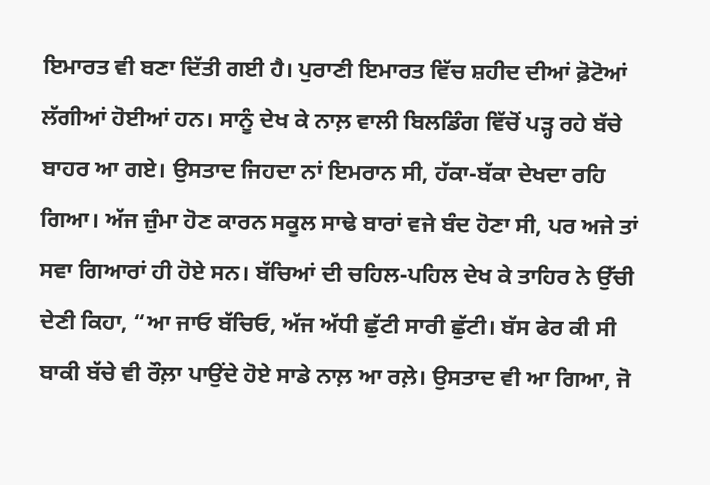ਇਮਾਰਤ ਵੀ ਬਣਾ ਦਿੱਤੀ ਗਈ ਹੈ। ਪੁਰਾਣੀ ਇਮਾਰਤ ਵਿੱਚ ਸ਼ਹੀਦ ਦੀਆਂ ਫ਼ੋਟੋਆਂ ਲੱਗੀਆਂ ਹੋਈਆਂ ਹਨ। ਸਾਨੂੰ ਦੇਖ ਕੇ ਨਾਲ਼ ਵਾਲੀ ਬਿਲਡਿੰਗ ਵਿੱਚੋਂ ਪੜ੍ਹ ਰਹੇ ਬੱਚੇ ਬਾਹਰ ਆ ਗਏ। ਉਸਤਾਦ ਜਿਹਦਾ ਨਾਂ ਇਮਰਾਨ ਸੀ, ਹੱਕਾ-ਬੱਕਾ ਦੇਖਦਾ ਰਹਿ ਗਿਆ। ਅੱਜ ਜ਼ੁੰਮਾ ਹੋਣ ਕਾਰਨ ਸਕੂਲ ਸਾਢੇ ਬਾਰਾਂ ਵਜੇ ਬੰਦ ਹੋਣਾ ਸੀ, ਪਰ ਅਜੇ ਤਾਂ ਸਵਾ ਗਿਆਰਾਂ ਹੀ ਹੋਏ ਸਨ। ਬੱਚਿਆਂ ਦੀ ਚਹਿਲ-ਪਹਿਲ ਦੇਖ ਕੇ ਤਾਹਿਰ ਨੇ ਉੱਚੀ ਦੇਣੀ ਕਿਹਾ, “ਆ ਜਾਓ ਬੱਚਿਓ, ਅੱਜ ਅੱਧੀ ਛੁੱਟੀ ਸਾਰੀ ਛੁੱਟੀ। ਬੱਸ ਫੇਰ ਕੀ ਸੀ ਬਾਕੀ ਬੱਚੇ ਵੀ ਰੌਲ਼ਾ ਪਾਉਂਦੇ ਹੋਏ ਸਾਡੇ ਨਾਲ਼ ਆ ਰਲ਼ੇ। ਉਸਤਾਦ ਵੀ ਆ ਗਿਆ, ਜੋ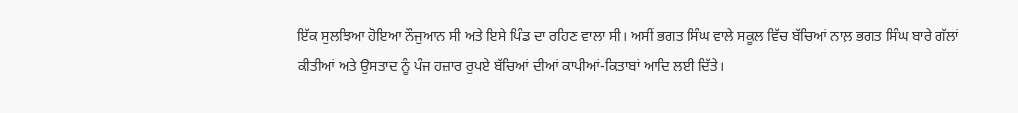ਇੱਕ ਸੁਲਝਿਆ ਹੋਇਆ ਨੌਜੁਆਨ ਸੀ ਅਤੇ ਇਸੇ ਪਿੰਡ ਦਾ ਰਹਿਣ ਵਾਲਾ ਸੀ। ਅਸੀਂ ਭਗਤ ਸਿੰਘ ਵਾਲੇ ਸਕੂਲ ਵਿੱਚ ਬੱਚਿਆਂ ਨਾਲ਼ ਭਗਤ ਸਿੰਘ ਬਾਰੇ ਗੱਲਾਂ ਕੀਤੀਆਂ ਅਤੇ ਉਸਤਾਦ ਨੂੰ ਪੰਜ ਹਜ਼ਾਰ ਰੁਪਏ ਬੱਚਿਆਂ ਦੀਆਂ ਕਾਪੀਆਂ-ਕਿਤਾਬਾਂ ਆਦਿ ਲਈ ਦਿੱਤੇ।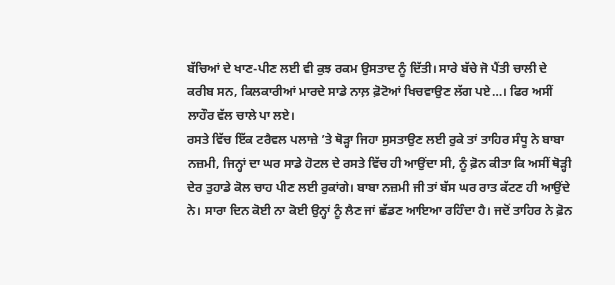ਬੱਚਿਆਂ ਦੇ ਖਾਣ-ਪੀਣ ਲਈ ਵੀ ਕੁਝ ਰਕਮ ਉਸਤਾਦ ਨੂੰ ਦਿੱਤੀ। ਸਾਰੇ ਬੱਚੇ ਜੋ ਪੈਂਤੀ ਚਾਲੀ ਦੇ ਕਰੀਬ ਸਨ, ਕਿਲਕਾਰੀਆਂ ਮਾਰਦੇ ਸਾਡੇ ਨਾਲ਼ ਫ਼ੋਟੋਆਂ ਖਿਚਵਾਉਣ ਲੱਗ ਪਏ…। ਫਿਰ ਅਸੀਂ ਲਾਹੌਰ ਵੱਲ ਚਾਲੇ ਪਾ ਲਏ।
ਰਸਤੇ ਵਿੱਚ ਇੱਕ ਟਰੈਵਲ ਪਲਾਜ਼ੇ ’ਤੇ ਥੋੜ੍ਹਾ ਜਿਹਾ ਸੁਸਤਾਉਣ ਲਈ ਰੁਕੇ ਤਾਂ ਤਾਹਿਰ ਸੰਧੂ ਨੇ ਬਾਬਾ ਨਜ਼ਮੀ, ਜਿਨ੍ਹਾਂ ਦਾ ਘਰ ਸਾਡੇ ਹੋਟਲ ਦੇ ਰਸਤੇ ਵਿੱਚ ਹੀ ਆਉਂਦਾ ਸੀ, ਨੂੰ ਫ਼ੋਨ ਕੀਤਾ ਕਿ ਅਸੀਂ ਥੋੜ੍ਹੀ ਦੇਰ ਤੁਹਾਡੇ ਕੋਲ ਚਾਹ ਪੀਣ ਲਈ ਰੁਕਾਂਗੇ। ਬਾਬਾ ਨਜ਼ਮੀ ਜੀ ਤਾਂ ਬੱਸ ਘਰ ਰਾਤ ਕੱਟਣ ਹੀ ਆਉਂਦੇ ਨੇ। ਸਾਰਾ ਦਿਨ ਕੋਈ ਨਾ ਕੋਈ ਉਨ੍ਹਾਂ ਨੂੰ ਲੈਣ ਜਾਂ ਛੱਡਣ ਆਇਆ ਰਹਿੰਦਾ ਹੈ। ਜਦੋਂ ਤਾਹਿਰ ਨੇ ਫ਼ੋਨ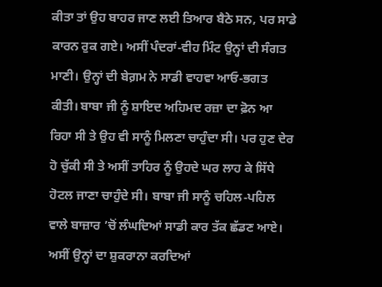ਕੀਤਾ ਤਾਂ ਉਹ ਬਾਹਰ ਜਾਣ ਲਈ ਤਿਆਰ ਬੈਠੇ ਸਨ, ਪਰ ਸਾਡੇ ਕਾਰਨ ਰੁਕ ਗਏ। ਅਸੀਂ ਪੰਦਰਾਂ-ਵੀਹ ਮਿੰਟ ਉਨ੍ਹਾਂ ਦੀ ਸੰਗਤ ਮਾਣੀ। ਉਨ੍ਹਾਂ ਦੀ ਬੇਗ਼ਮ ਨੇ ਸਾਡੀ ਵਾਹਵਾ ਆਓ-ਭਗਤ ਕੀਤੀ। ਬਾਬਾ ਜੀ ਨੂੰ ਸ਼ਾਇਦ ਅਹਿਮਦ ਰਜ਼ਾ ਦਾ ਫ਼ੋਨ ਆ ਰਿਹਾ ਸੀ ਤੇ ਉਹ ਵੀ ਸਾਨੂੰ ਮਿਲਣਾ ਚਾਹੁੰਦਾ ਸੀ। ਪਰ ਹੁਣ ਦੇਰ ਹੋ ਚੁੱਕੀ ਸੀ ਤੇ ਅਸੀਂ ਤਾਹਿਰ ਨੂੰ ਉਹਦੇ ਘਰ ਲਾਹ ਕੇ ਸਿੱਧੇ ਹੋਟਲ ਜਾਣਾ ਚਾਹੁੰਦੇ ਸੀ। ਬਾਬਾ ਜੀ ਸਾਨੂੰ ਚਹਿਲ-ਪਹਿਲ ਵਾਲੇ ਬਾਜ਼ਾਰ ’ਚੋਂ ਲੰਘਦਿਆਂ ਸਾਡੀ ਕਾਰ ਤੱਕ ਛੱਡਣ ਆਏ। ਅਸੀਂ ਉਨ੍ਹਾਂ ਦਾ ਸ਼ੁਕਰਾਨਾ ਕਰਦਿਆਂ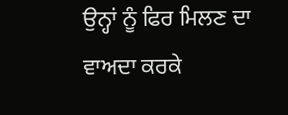ਉਨ੍ਹਾਂ ਨੂੰ ਫਿਰ ਮਿਲਣ ਦਾ ਵਾਅਦਾ ਕਰਕੇ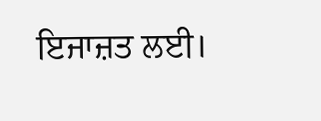ਇਜਾਜ਼ਤ ਲਈ।